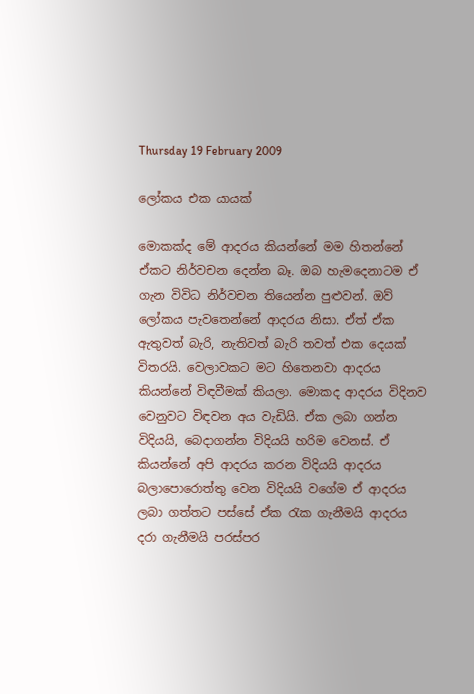Thursday 19 February 2009

ලෝකය එක යායක්

මොකක්ද මේ ආදරය කියන්නේ මම හිතන්නේ ඒකට නිර්වචන දෙන්න බෑ. ඔබ හැමදෙනාටම ඒ ගැන විවිධ නිර්වචන තියෙන්න පුළුවන්. ඔව් ලෝකය පැවතෙන්නේ ආදරය නිසා. ඒත් ඒක ඇතුවත් බැරි, නැතිවත් බැරි තවත් එක දෙයක් විතරයි. වෙලාවකට මට හිතෙනවා ආදරය කියන්නේ විඳවීමක් කියලා. මොකද ආදරය විදිනව වෙනුවට විඳවන අය වැඩියි. ඒක ලබා ගන්න විදියයි, බෙදාගන්න විදියයි හරිම වෙනස්. ඒ කියන්නේ අපි ආදරය කරන විදියයි ආදරය බලාපොරොත්තු වෙන විදියයි වගේම ඒ ආදරය ලබා ගත්තට පස්සේ ඒක රැක ගැනීමයි ආදරය දරා ගැනීමයි පරස්පර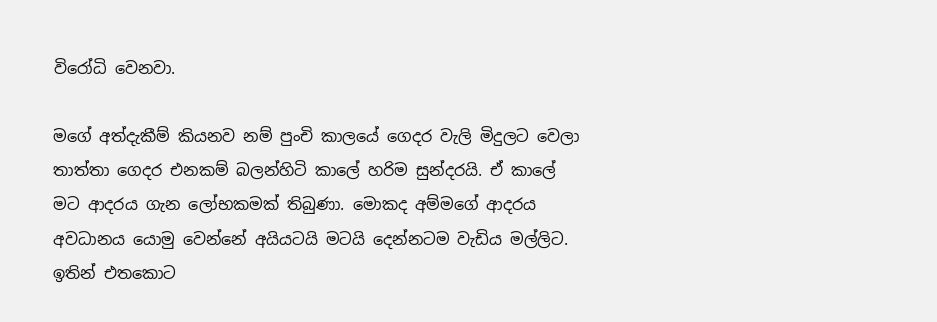විරෝධි වෙනවා.

මගේ අත්දැකීම් කියනව නම් පුංචි කාලයේ ගෙදර වැලි මිදුලට වෙලා තාත්තා ගෙදර එනකම් බලන්හිටි කාලේ හරිම සුන්දරයි. ඒ කාලේ මට ආදරය ගැන ලෝභකමක් තිබුණා. මොකද අම්මගේ ආදරය අවධානය යොමු වෙන්නේ අයියටයි මටයි දෙන්නටම වැඩිය මල්ලිට. ඉතින් එතකොට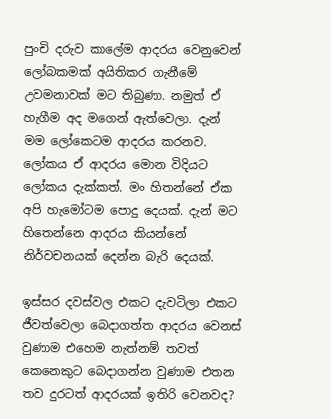පුංචි දරුව කාලේම ආදරය වෙනුවෙන් ලෝබකමක් අයිතිකර ගැනීමේ උවමනාවක් මට තිබුණා. නමුත් ඒ හැගීම අද මගෙන් ඇත්වෙලා. දැන් මම ලෝකෙටම ආදරය කරනව. ලෝකය ඒ ආදරය මොන විදියට ලෝකය දැක්කත්. මං හිතන්නේ ඒක අපි හැමෝටම පොදු දෙයක්. දැන් මට හිතෙන්නෙ ආදරය කියන්නේ නිර්වචනයක් දෙන්න බැරි දෙයක්.

ඉස්සර දවස්වල එකට දැවටිලා එකට ජීවත්වෙලා බෙදාගත්ත ආදරය වෙනස් වුණාම එහෙම නැත්නම් තවත් කෙනෙකුට බෙදාගන්න වුණාම එතන තව දුරටත් ආදරයක් ඉතිරි වෙනවද?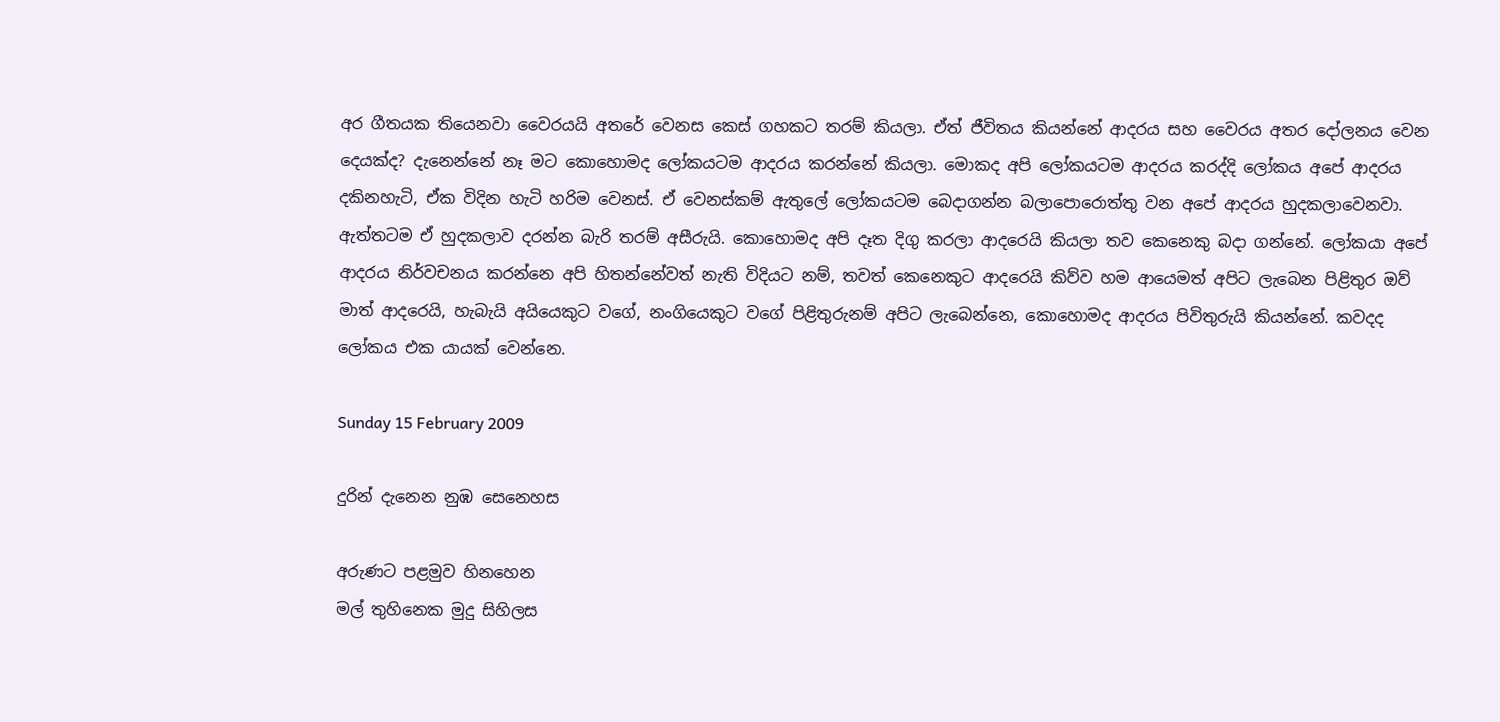අර ගීතයක තියෙනවා වෛරයයි අතරේ වෙනස කෙස් ගහකට තරම් කියලා. ඒත් ජීවිතය කියන්නේ ආදරය සහ වෛරය අතර දෝලනය වෙන දෙයක්ද? දැනෙන්නේ නෑ මට කොහොමද ලෝකයටම ආදරය කරන්නේ කියලා. මොකද අපි ලෝකයටම ආදරය කරද්දි ලෝකය අපේ ආදරය දකිනහැටි, ඒක විදින හැටි හරිම වෙනස්. ඒ වෙනස්කම් ඇතුලේ ලෝකයටම බෙදාගන්න බලාපොරොත්තු වන අපේ ආදරය හුදකලාවෙනවා. ඇත්තටම ඒ හුදකලාව දරන්න බැරි තරම් අසීරුයි. කොහොමද අපි දෑත දිගු කරලා ආදරෙයි කියලා තව කෙනෙකු බදා ගන්නේ. ලෝකයා අපේ ආදරය නිර්වචනය කරන්නෙ අපි හිතන්නේවත් නැති විදියට නම්, තවත් කෙනෙකුට ආදරෙයි කිව්ව හම ආයෙමත් අපිට ලැබෙන පිළිතුර ඔව් මාත් ආදරෙයි, හැබැයි අයියෙකුට වගේ, නංගියෙකුට වගේ පිළිතුරුනම් අපිට ලැබෙන්නෙ, කොහොමද ආදරය පිවිතුරුයි කියන්නේ. කවදද ලෝකය එක යායක් වෙන්නෙ.

Sunday 15 February 2009

දුරින් දැනෙන නුඹ සෙනෙහස

අරුණට පළමුව හිනහෙන
මල් තුහිනෙක මුදු සිහිලස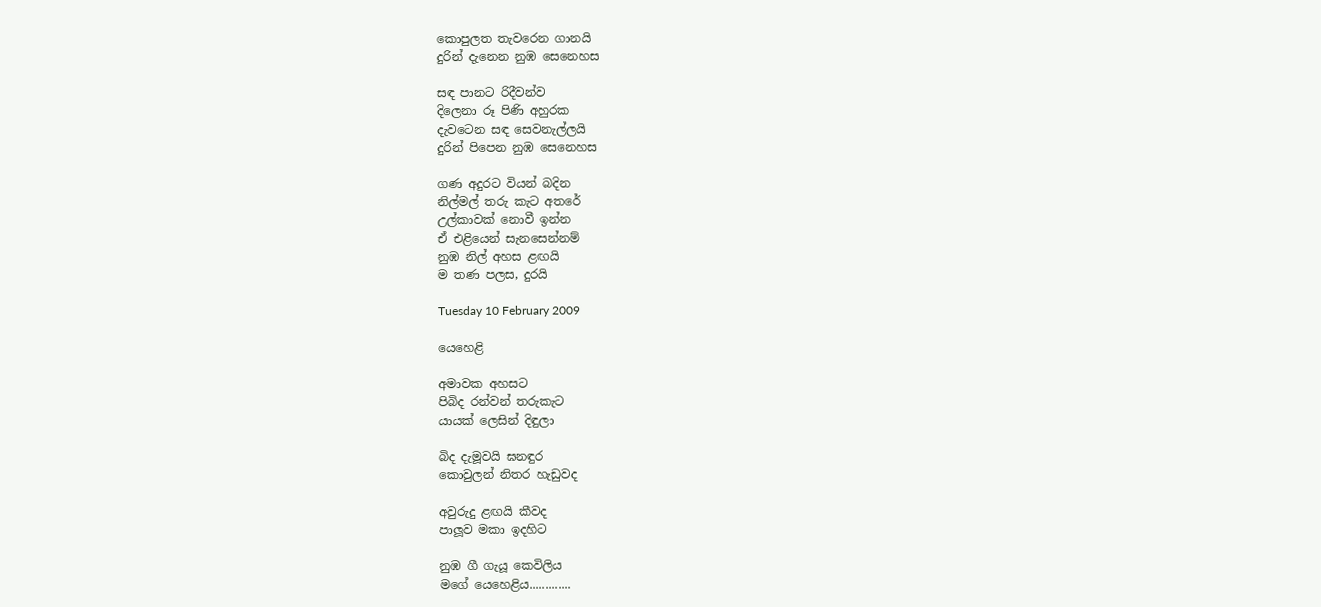කොපුලත තැවරෙන ගානයි
දුරින් දැනෙන නුඹ සෙනෙහස

සඳ පානට රිදීවන්ව
දිලෙනා රූ පිණි අහුරක
දැවටෙන සඳ සෙවනැල්ලයි
දුරින් පිපෙන නුඹ සෙනෙහස

ගණ අදුරට වියන් බදින
නිල්මල් තරු කැට අතරේ
උල්කාවක් නොවී ඉන්න
ඒ එළියෙන් සැනසෙන්නම්
නුඹ නිල් අහස ළඟයි
ම තණ පලස, දුරයි

Tuesday 10 February 2009

යෙහෙළි

අමාවක අහසට
පිබිද රන්වන් තරුකැට
යායක් ලෙසින් දිඳුලා

බිද දැමූවයි ඝනඳුර
කොවුලන් නිතර හැඩුවද

අවුරුදු ළඟයි කීවද
පාලූව මකා ඉදහිට

නුඹ ගී ගැයූ කෙවිලිය
මගේ යෙහෙළිය.............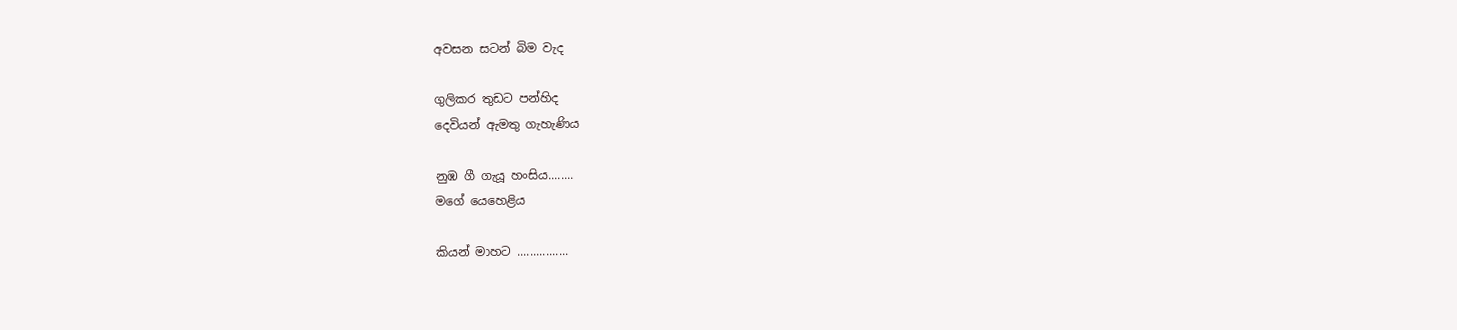අවසන සටන් බිම වැද

ගුලිකර තුඩට පන්හිද
දෙවියන් ඇමතු ගැහැණිය

නුඹ ගී ගැයූ හංසිය........
මගේ යෙහෙළිය

කියන් මාහට ................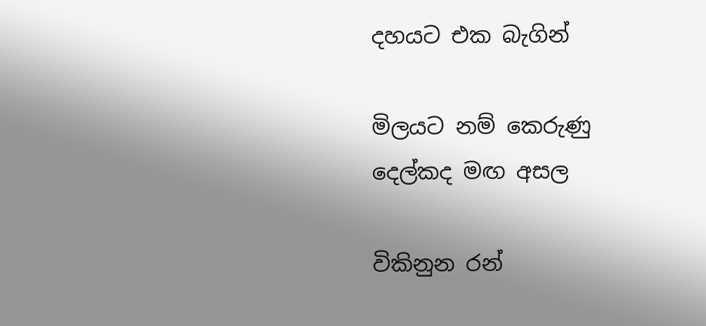දහයට එක බැගින්

මිලයට නම් කෙරුණු
දෙල්කද මඟ අසල

විකිනුන රන්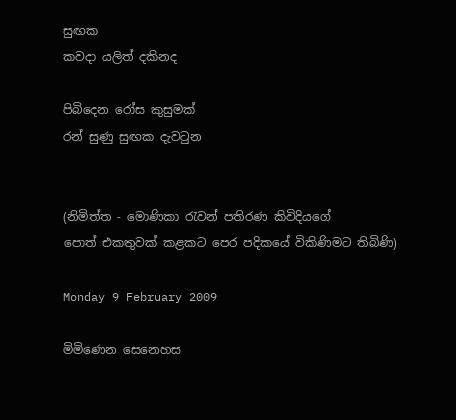සුඟක
කවදා යලිත් දකිනද

පිබිදෙන රෝස කුසුමක්
රන් සුණු සුඟක දැවටුන


(නිමිත්ත - මොණිකා රැවන් පතිරණ කිවිදියගේ
පොත් එකතුවක් කළකට පෙර පදිකයේ විකිණිමට තිබිණි)

Monday 9 February 2009

මිමිණෙන සෙනෙහස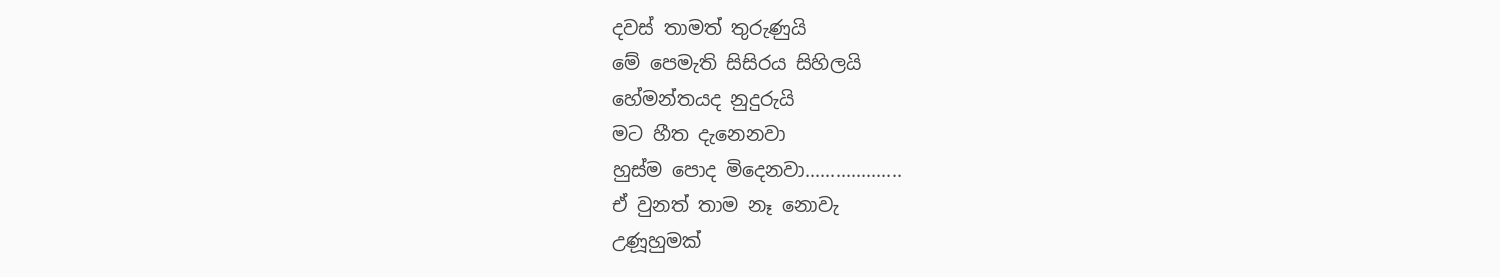දවස් තාමත් තුරුණුයි
මේ පෙමැති සිසිරය සිහිලයි
හේමන්තයද නුදුරුයි
මට හීත දැනෙනවා
හුස්ම පොද මිදෙනවා...................
ඒ වුනත් තාම නෑ නොවැ
උණූහුමක්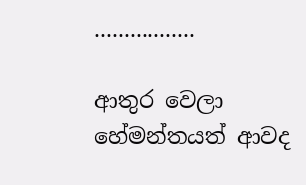.................

ආතුර වෙලා
හේමන්තයත් ආවද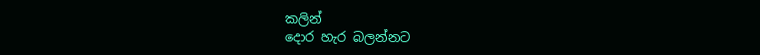කලින්
දොර හැර බලන්නට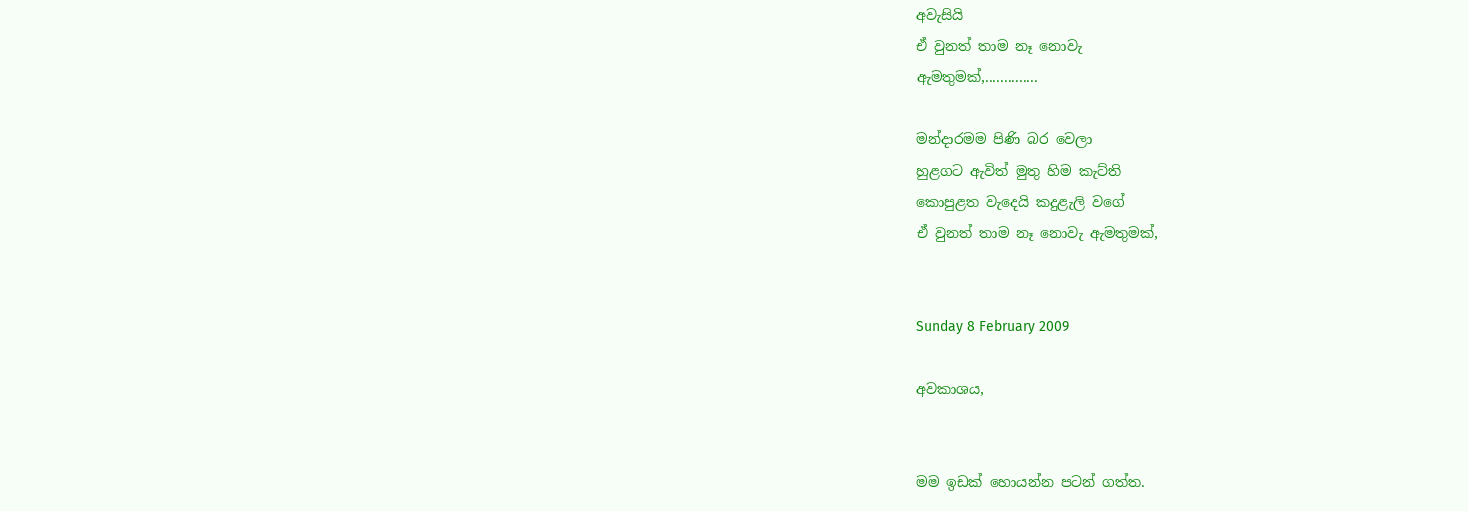අවැසියි
ඒ වුනත් තාම නෑ නොවැ
ඇමතුමක්,..............

මන්දාරමම පිණි බර වෙලා
හුළගට ඇවිත් මුතු හිම කැට්ති
කොපුළත වැදෙයි කදුළැලි වගේ
ඒ වුනත් තාම නෑ නොවැ ඇමතුමක්,


Sunday 8 February 2009

අවකාශය,


මම ඉඩක් හොයන්න පටන් ගත්ත.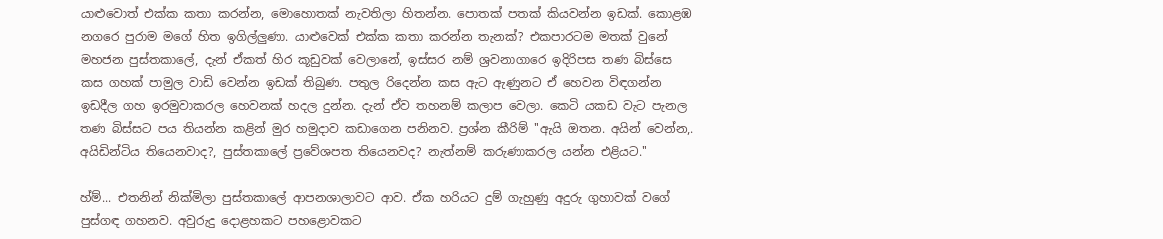යාළුවොත් එක්ක කතා කරන්න, මොහොතක් නැවතිලා හිතන්න. පොතක් පතක් කියවන්න ඉඩක්. කොළඹ නගරෙ පුරාම මගේ හිත ඉගිල්ලුණා. යාළුවෙක් එක්ක කතා කරන්න තැනක්? එකපාරටම මතක් වුනේ මහජන පුස්තකාලේ, දැන් ඒකත් හිර කූඩුවක් වෙලානේ, ඉස්සර නම් ශ්‍රවනාගාරෙ ඉදිරිපස තණ බිස්සෙ කස ගහක් පාමුල වාඩි වෙන්න ඉඩක් තිබුණ. පතුල රිදෙන්න කස ඇට ඇණුනට ඒ හෙවන විඳගන්න ඉඩදීල ගහ ඉරමුවාකරල හෙවනක් හදල දුන්න. දැන් ඒව තහනම් කලාප වෙලා. කෙටි යකඩ වැට පැනල තණ බිස්සට පය තියන්න කළින් මුර හමුදාව කඩාගෙන පනිනව. ප්‍රශ්න කීරිම් ''ඇයි ඔතන. අයින් වෙන්න,. අයිඩින්ටිය තියෙනවාද?, පුස්තකාලේ ප්‍රවේශපත තියෙනවද? නැත්නම් කරුණාකරල යන්න එළියට.''

හ්ම්... එතනින් නික්මිලා පුස්තකාලේ ආපනශාලාවට ආව. ඒක හරියට දුම් ගැහුණු අදුරු ගුහාවක් වගේ පුස්ගඳ ගහනව. අවුරුදු දොළහකට පහළොවකට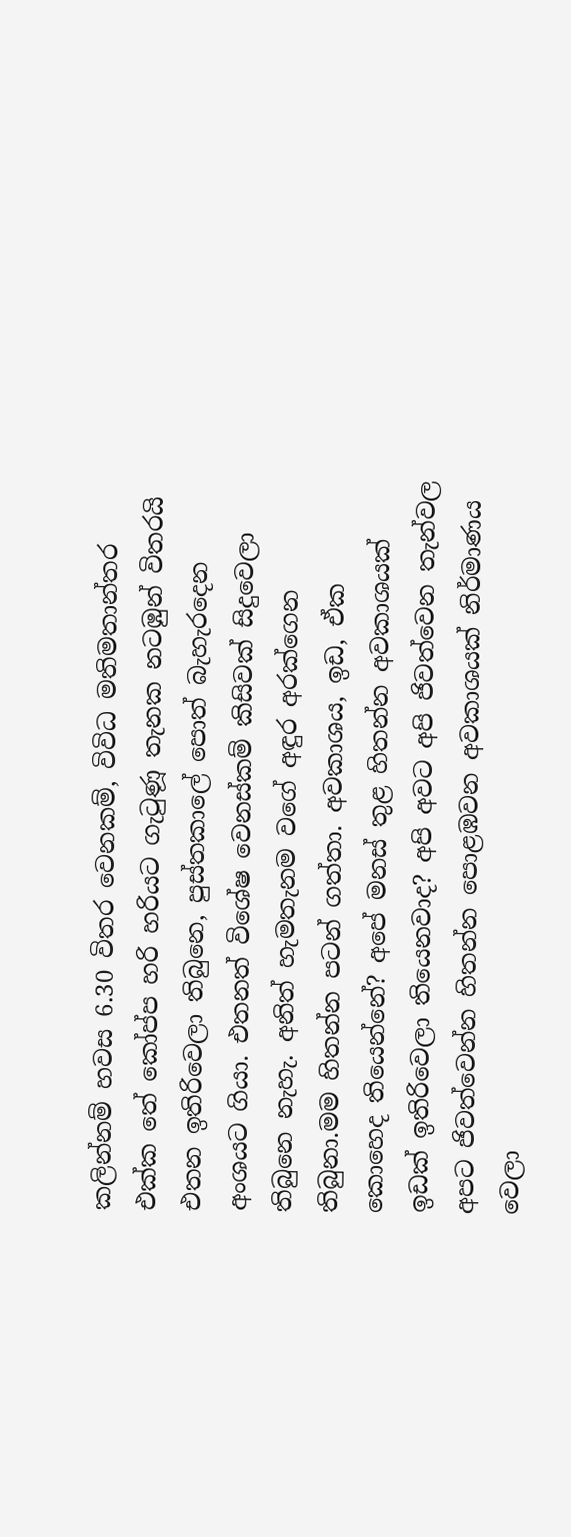කලින්නම් හවස 6.30 විතර වෙනකම්, විවිධ මතිමතාන්තර එක්ක තේ කෝප්ප හරි හරියට ගැටුණූ තැනක නටඹුන් විතරයි එතන ඉතිරිවෙලා තිබුනෙ, පුස්තකාලේ පොත් බැහැරදෙන අංශයට ගියා. එතනත් විශේෂ වෙනස්කම් කිසිවක් සිදුවෙලා තිබුනෙ නැහැ. අනිත් හැමතැනම වගේ අඳුර අරක්ගෙන තිබුනා.මම හිතන්න පටන් ගත්තා. අවකාශය, ඉඩ, ඒක කොහෙද තියෙන්නේ? අපේ මනස් තුළ හිතන්න අවකාශයක් ඉඩක් ඉතිරිවෙලා තියෙනවාද? අපි අවට අපි ජිවත්වෙන තැන්වල අපට ජිවත්වෙන්න හිතන්න පොළඹවන අවකාශයක් නිර්මාණය වෙලා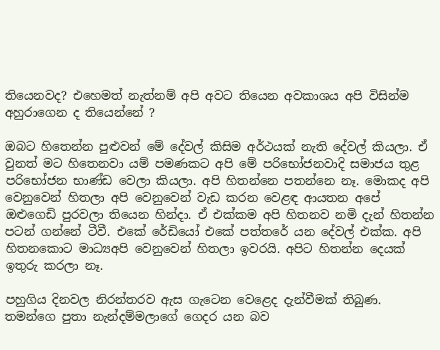තියෙනවද? එහෙමත් නැත්නම් අපි අවට තියෙන අවකාශය අපි විසින්ම අහුරාගෙන ද තියෙන්නේ ?

ඔබට හිතෙන්න පුළුවන් මේ දේවල් කිසිම අර්ථයක් නැති දේවල් කියලා. ඒ වුනත් මට හිතෙනවා යම් පමණකට අපි මේ පරිභෝජනවාදි සමාජය තුළ පරිභෝජන භාණ්ඩ වෙලා කියලා. අපි හිතන්නෙ පතන්නෙ නෑ. මොකද අපි වෙනුවෙන් හිතලා අපි වෙනුවෙන් වැඩ කරන වෙළඳ ආයතන අපේ ඔළුගෙඩි පුරවලා තියෙන හින්දා. ඒ එක්කම අපි හිතනව නමි දැන් හිතන්න පටන් ගන්නේ ටීවී. එකේ රේඩියෝ එකේ පත්තරේ යන දේවල් එක්ක. අපි හිතනකොට මාධ්‍යඅපි වෙනුවෙන් හිතලා ඉවරයි. අපිට හිතන්න දෙයක් ඉතුරු කරලා නෑ.

පහුගිය දිනවල නිරන්තරව ඇස ගැටෙන වෙළෙද දැන්වීමක් තිබුණ. තමන්ගෙ පුතා නැන්දම්මලාගේ ගෙදර යන බව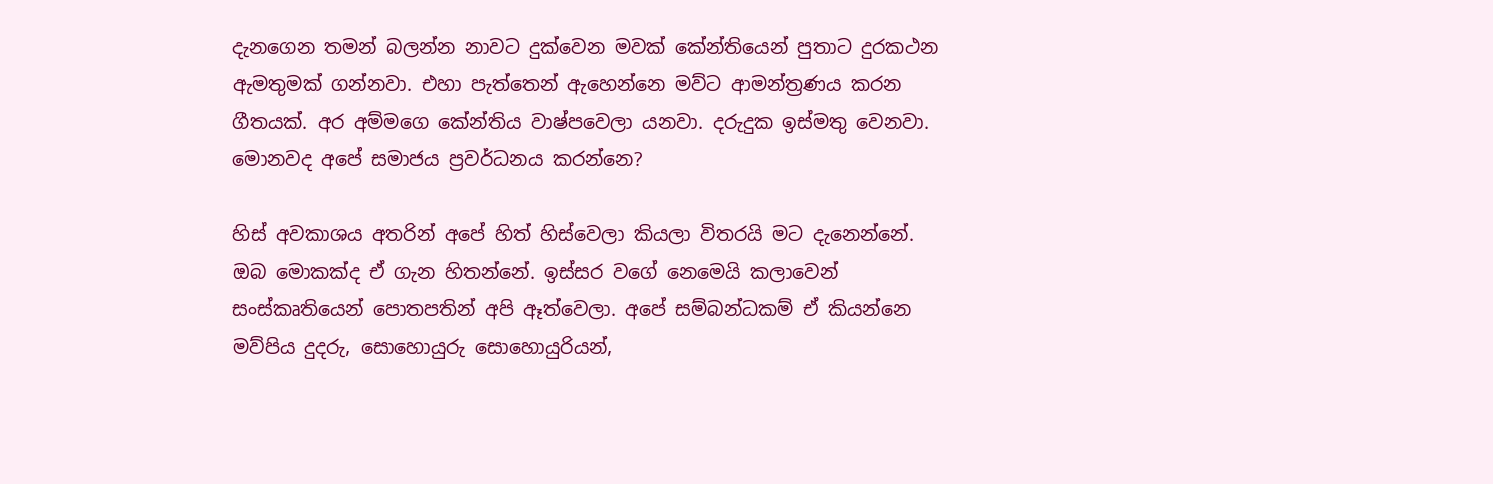දැනගෙන තමන් බලන්න නාවට දුක්වෙන මවක් කේන්තියෙන් පුතාට දුරකථන ඇමතුමක් ගන්නවා. එහා පැත්තෙන් ඇහෙන්නෙ මව්ට ආමන්ත්‍රණය කරන ගීතයක්. අර අම්මගෙ කේන්තිය වාෂ්පවෙලා යනවා. දරුදුක ඉස්මතු වෙනවා. මොනවද අපේ සමාජය ප්‍රවර්ධනය කරන්නෙ?

හිස් අවකාශය අතරින් අපේ හිත් හිස්වෙලා කියලා විතරයි මට දැනෙන්නේ. ඔබ මොකක්ද ඒ ගැන හිතන්නේ. ඉස්සර වගේ නෙමෙයි කලාවෙන් සංස්කෘතියෙන් පොතපතින් අපි ඈත්වෙලා. අපේ සම්බන්ධකම් ඒ කියන්නෙ මව්පිය දුදරු, සොහොයුරු සොහොයුරියන්,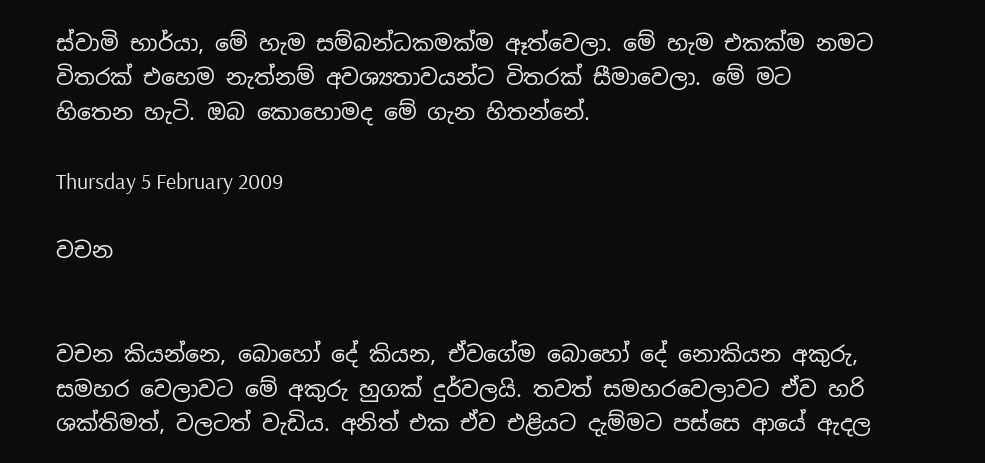ස්වාමි භාර්යා, මේ හැම සම්බන්ධකමක්ම ඈත්වෙලා. මේ හැම එකක්ම නමට විතරක් එහෙම නැත්නම් අවශ්‍යතාවයන්ට විතරක් සීමාවෙලා. මේ මට හිතෙන හැටි. ඔබ කොහොමද මේ ගැන හිතන්නේ.

Thursday 5 February 2009

වචන


වචන කියන්නෙ, බොහෝ දේ කියන, ඒවගේම බොහෝ දේ නොකියන අකුරු, සමහර වෙලාවට මේ අකුරු හුගක් දුර්වලයි. තවත් සමහරවෙලාවට ඒව හරි ශක්තිමත්, වලටත් වැඩිය. අනිත් එක ඒව එළියට දැම්මට පස්සෙ ආයේ ඇදල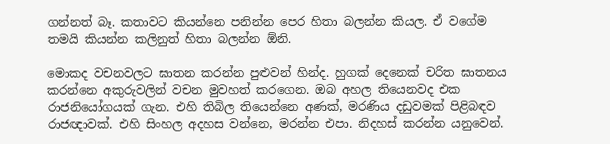ගන්නත් බෑ. කතාවට කියන්නෙ පනින්න පෙර හිතා බලන්න කියල. ඒ වගේම තමයි කියන්න කලිනුත් හිතා බලන්න ඕනි.

මොකද වචනවලට ඝාතන කරන්න පුළුවන් හින්ද. හුගක් දෙනෙක් චරිත ඝාතනය කරන්නෙ අකුරුවලින් වචන මුවහත් කරගෙන. ඔබ අහල තියෙනවද එක රාජනියෝගයක් ගැන. එහි තිබිල තියෙන්නෙ අණක්, මරණිය දඩුවමක් පිළිබඳව රාජඥාවක්. එහි සිංහල අදහස වන්නෙ, මරන්න එපා. නිදහස් කරන්න යනුවෙන්.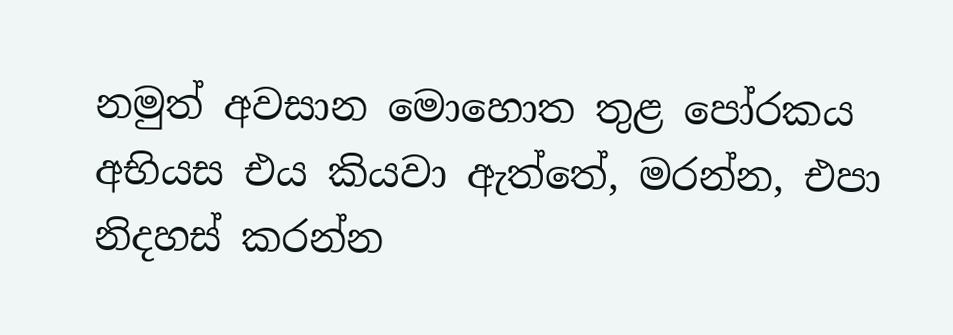නමුත් අවසාන මොහොත තුළ පෝරකය අභියස එය කියවා ඇත්තේ, මරන්න, එපා නිදහස් කරන්න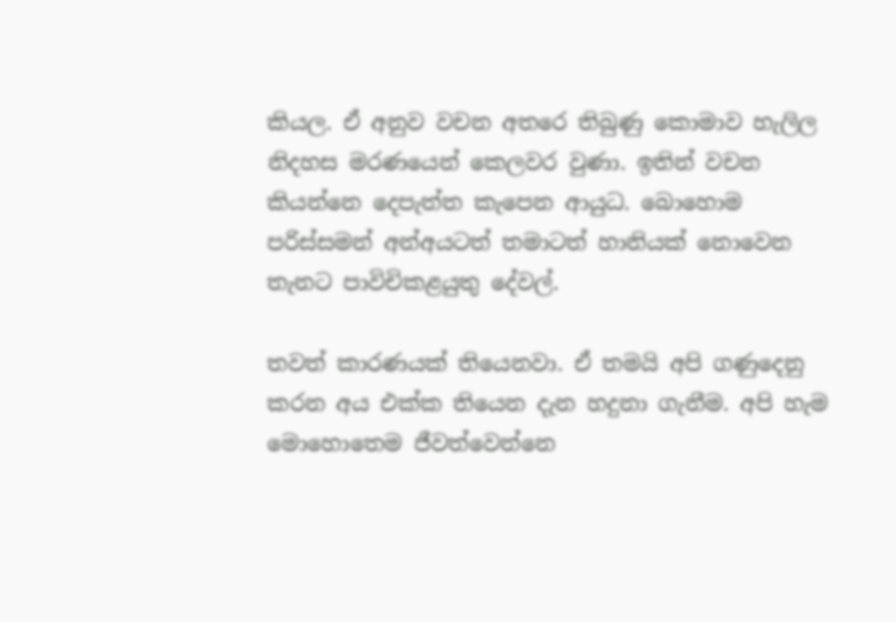කියල. ඒ අනුව වචන අතරෙ තිබුණු කොමාව හැලිල නිදහස මරණයෙන් කෙලවර වුණා. ඉතින් වචන කියන්නෙ දෙපැත්ත කැපෙන ආයුධ. බොහොම පරිස්සමන් අන්අයටත් තමාටත් හානියක් නොවෙන තැනට පාවිචිකළයුතු දේවල්.

තවත් කාරණයක් තියෙනවා. ඒ තමයි අපි ගණුදෙනු කරන අය එක්ක තියෙන දැන හදුනා ගැනීම. අපි හැම මොහොතෙම ජීවත්වෙන්නෙ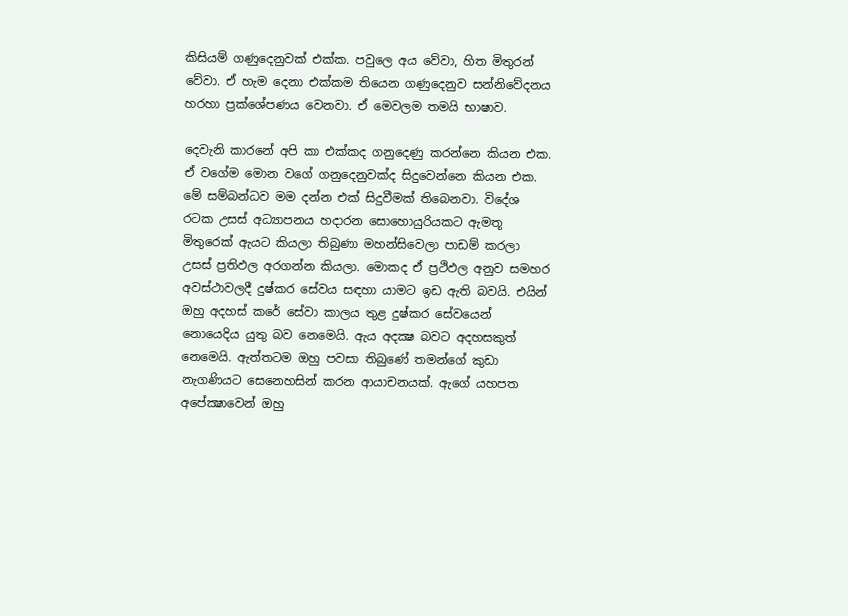කිසියම් ගණුදෙනුවක් එක්ක. පවුලෙ අය වේවා, හිත මිතුරන් වේවා. ඒ හැම දෙනා එක්කම තියෙන ගණුදෙනුව සන්නිවේදනය හරහා ප්‍රක්ශේපණය වෙනවා. ඒ මෙවලම තමයි භාෂාව.

දෙවැනි කාරනේ අපි කා එක්කද ගනුදෙණු කරන්නෙ කියන එක. ඒ වගේම මොන වගේ ගනුදෙනුවක්ද සිදුවෙන්නෙ කියන එක. මේ සම්බන්ධව මම දන්න එක් සිදුවීමක් තිබෙනවා. විදේශ රටක උසස් අධ්‍යාපනය හදාරන සොහොයුරියකට ඇමතූ මිතුරෙක් ඇයට කියලා තිබුණා මහන්සිවෙලා පාඩම් කරලා උසස් ප්‍රතිඵල අරගන්න කියලා. මොකද ඒ ප්‍රථිඵල අනුව සමහර අවස්ථාවලදී දුෂ්කර සේවය සඳහා යාමට ඉඩ ඇති බවයි. එයින් ඔහු අදහස් කරේ සේවා කාලය තුළ දුෂ්කර සේවයෙන් නොයෙදිය යුතු බව නෙමෙයි. ඇය අදක්‍ෂ බවට අදහසකුත් නෙමෙයි. ඇත්තටම ඔහු පවසා තිබුණේ තමන්ගේ කුඩා නැගණියට සෙනෙහසින් කරන ආයාචනයක්. ඇගේ යහපත අපේක්‍ෂාවෙන් ඔහු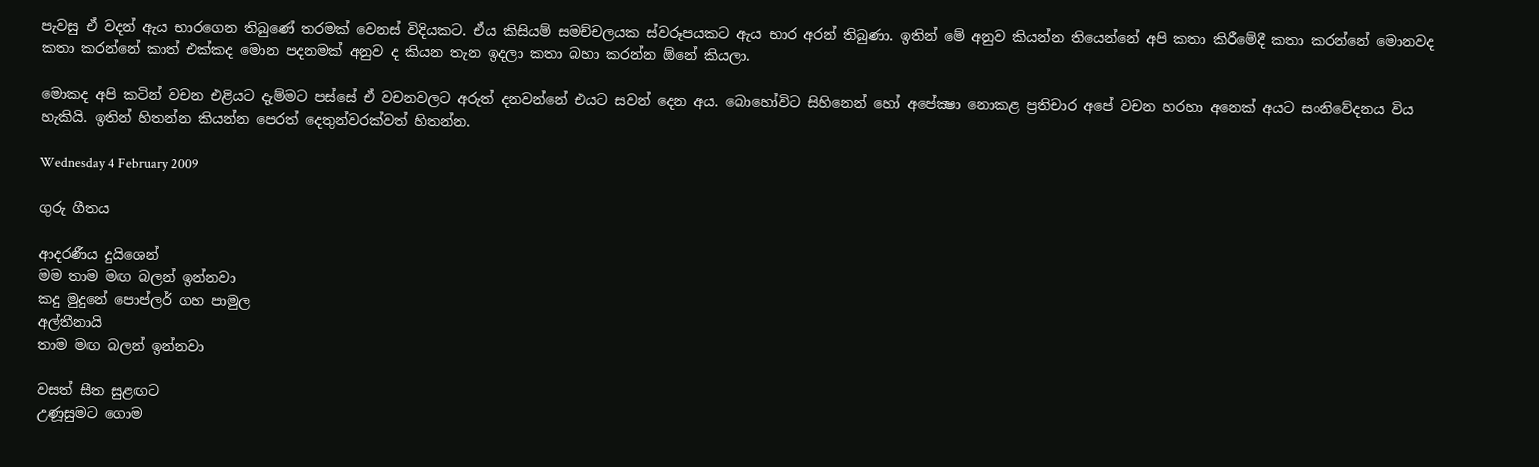පැවසු ඒ වදන් ඇය භාරගෙන තිබුණේ තරමක් වෙනස් විදියකට. ඒය කිසියම් සමච්චලයක ස්වරූපයකට ඇය භාර අරන් තිබුණා. ඉතින් මේ අනුව කියන්න තියෙන්නේ අපි කතා කිරීමේදී කතා කරන්නේ මොනවද කතා කරන්නේ කාත් එක්කද මොන පදනමක් අනුව ද කියන තැන ඉදලා කතා බහා කරන්න ඕනේ කියලා.

මොකද අපි කටින් වචන එළියට දැම්මට පස්සේ ඒ වචනවලට අරුත් දනවන්නේ එයට සවන් දෙන අය. බොහෝවිට සිහිනෙන් හෝ අපේක්‍ෂා නොකළ ප්‍රතිචාර අපේ වචන හරහා අනෙක් අයට සංනිවේදනය විය හැකියි. ඉතින් හිතන්න කියන්න පෙරත් දෙතුන්වරක්වත් හිතන්න.

Wednesday 4 February 2009

ගුරු ගීතය

ආදරණීය දුයිශෙන්
මම තාම මඟ බලන් ඉන්නවා
කදු මුදුනේ පොප්ලර් ගහ පාමුල
අල්තීනායි
තාම මඟ බලන් ඉන්නවා

වසත් සීත සුළඟට
උණූසුමට ගොම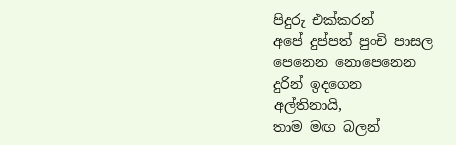පිදුරු එක්කරන්
අපේ දුප්පත් පුංචි පාසල
පෙනෙන නොපෙනෙන
දුරින් ඉදගෙන
අල්තිනායි,
තාම මඟ බලන්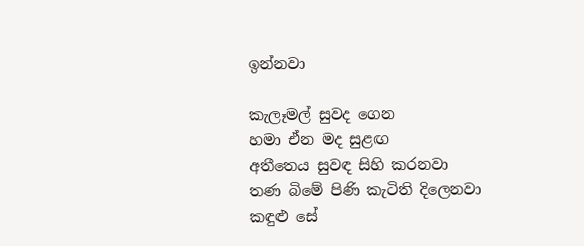ඉන්නවා

කැලෑමල් සුවද ගෙන
හමා ඒන මද සුළඟ
අතීතෙය සුවඳ සිහි කරනවා
තණ බිමේ පිණි කැටිති දිලෙනවා
කඳුළු සේ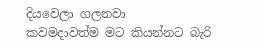දියවෙලා ගලනවා
කවමදාවත්ම මට කියන්නට බැරි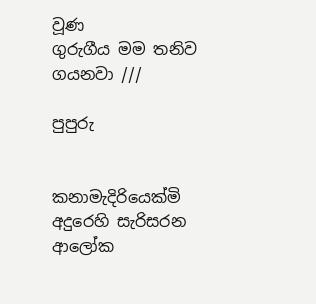වූණ
ගුරුගීය මම තනිව ගයනවා ///

පුපුරු


කනාමැදිරියෙක්මි
අදුරෙහි සැරිසරන
ආලෝක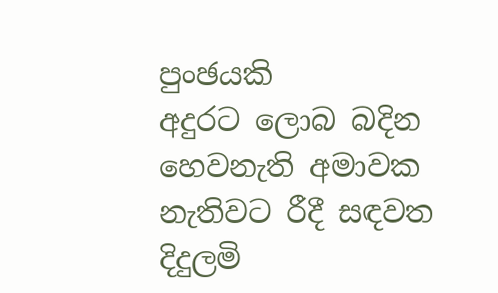පුංඡයකි
අදුරට ලොබ බදින
හෙවනැති අමාවක
නැතිවට රීදී සඳවත
දිදුලමි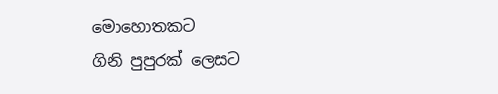මොහොතකට
ගිනි පුපුරක් ලෙසට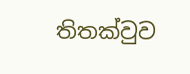තිතක්වුව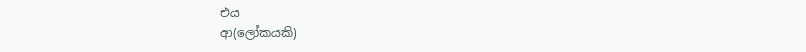එය
ආ(ලෝකයකි)